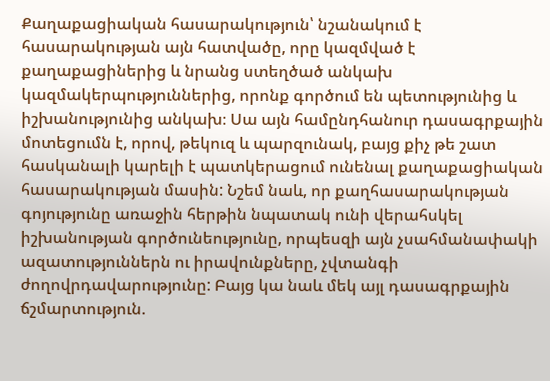Քաղաքացիական հասարակություն՝ նշանակում է հասարակության այն հատվածը, որը կազմված է քաղաքացիներից և նրանց ստեղծած անկախ կազմակերպություններից, որոնք գործում են պետությունից և իշխանությունից անկախ։ Սա այն համընդհանուր դասագրքային մոտեցումն է, որով, թեկուզ և պարզունակ, բայց քիչ թե շատ հասկանալի կարելի է պատկերացում ունենալ քաղաքացիական հասարակության մասին: Նշեմ նաև, որ քաղհասարակության գոյությունը առաջին հերթին նպատակ ունի վերահսկել իշխանության գործունեությունը, որպեսզի այն չսահմանափակի ազատություններն ու իրավունքները, չվտանգի ժողովրդավարությունը: Բայց կա նաև մեկ այլ դասագրքային ճշմարտություն.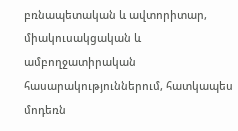բռնապետական և ավտորիտար, միակուսակցական և ամբողջատիրական հասարակություններում, հատկապես մոդեռն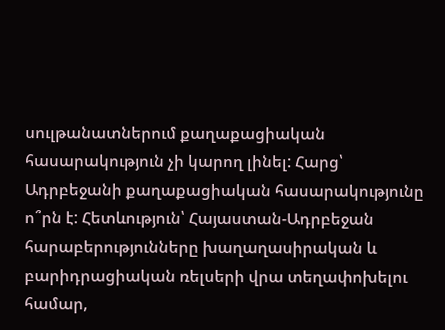սուլթանատներում քաղաքացիական հասարակություն չի կարող լինել: Հարց՝ Ադրբեջանի քաղաքացիական հասարակությունը ո՞րն է: Հետևություն՝ Հայաստան-Ադրբեջան հարաբերությունները խաղաղասիրական և բարիդրացիական ռելսերի վրա տեղափոխելու համար,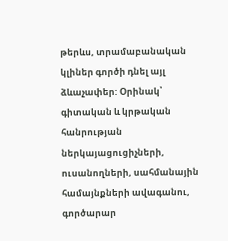թերևս, տրամաբանական կլիներ գործի դնել այլ ձևաչափեր: Օրինակ՝ գիտական և կրթական հանրության ներկայացուցիչների, ուսանողների, սահմանային համայնքների ավագանու, գործարար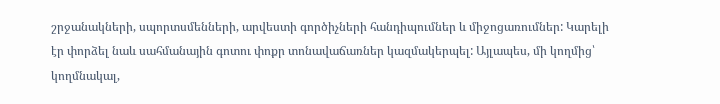շրջանակների, սպորտսմենների, արվեստի գործիչների հանդիպումներ և միջոցառումներ: Կարելի էր փորձել նաև սահմանային գոտու փոքր տոնավաճառներ կազմակերպել: Այլապես, մի կողմից՝ կողմնակալ,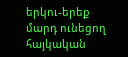երկու-երեք մարդ ունեցող հայկական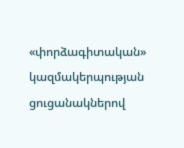«փորձագիտական» կազմակերպության ցուցանակներով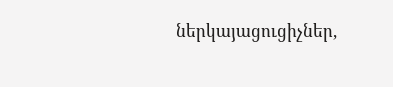ներկայացուցիչներ,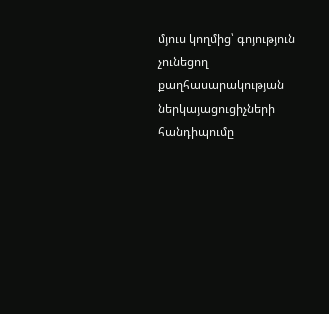մյուս կողմից՝ գոյություն չունեցող քաղհասարակության ներկայացուցիչների հանդիպումը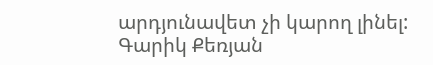արդյունավետ չի կարող լինել:
Գարիկ Քեռյան